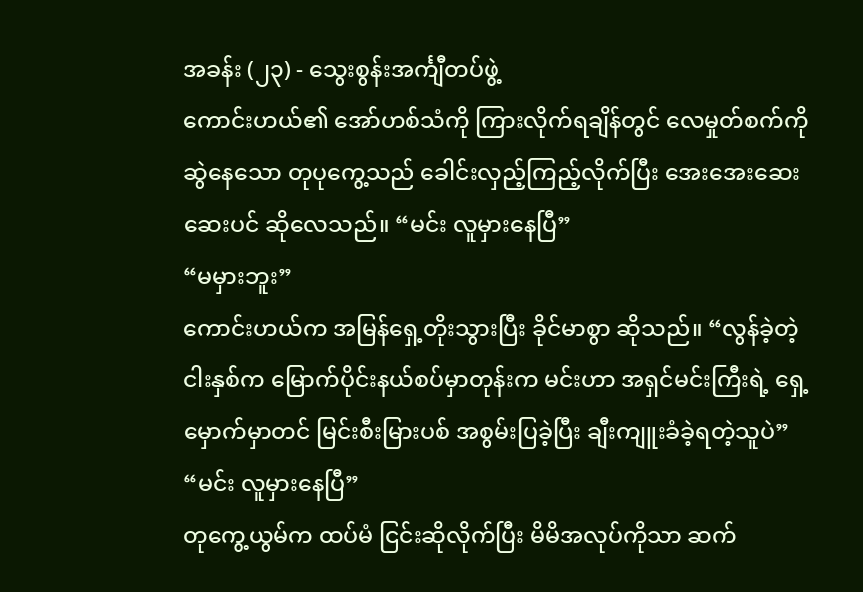အခန်း (၂၃) - သွေးစွန်းအင်္ကျီတပ်ဖွဲ့
ကောင်းဟယ်၏ အော်ဟစ်သံကို ကြားလိုက်ရချိန်တွင် လေမှုတ်စက်ကို ဆွဲနေသော တုပုကွေ့သည် ခေါင်းလှည့်ကြည့်လိုက်ပြီး အေးအေးဆေးဆေးပင် ဆိုလေသည်။ “မင်း လူမှားနေပြီ”
“မမှားဘူး”
ကောင်းဟယ်က အမြန်ရှေ့တိုးသွားပြီး ခိုင်မာစွာ ဆိုသည်။ “လွန်ခဲ့တဲ့ ငါးနှစ်က မြောက်ပိုင်းနယ်စပ်မှာတုန်းက မင်းဟာ အရှင်မင်းကြီးရဲ့ ရှေ့မှောက်မှာတင် မြင်းစီးမြားပစ် အစွမ်းပြခဲ့ပြီး ချီးကျူးခံခဲ့ရတဲ့သူပဲ”
“မင်း လူမှားနေပြီ”
တုကွေ့ယွမ်က ထပ်မံ ငြင်းဆိုလိုက်ပြီး မိမိအလုပ်ကိုသာ ဆက်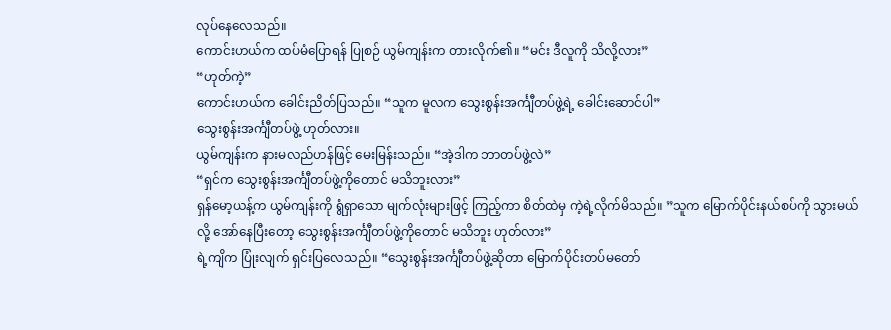လုပ်နေလေသည်။
ကောင်းဟယ်က ထပ်မံပြောရန် ပြုစဉ် ယွမ်ကျန်းက တားလိုက်၏။ “မင်း ဒီလူကို သိလို့လား”
“ဟုတ်ကဲ့”
ကောင်းဟယ်က ခေါင်းညိတ်ပြသည်။ “သူက မူလက သွေးစွန်းအင်္ကျီတပ်ဖွဲ့ရဲ့ ခေါင်းဆောင်ပါ”
သွေးစွန်းအင်္ကျီတပ်ဖွဲ့ ဟုတ်လား။
ယွမ်ကျန်းက နားမလည်ဟန်ဖြင့် မေးမြန်းသည်။ “အဲ့ဒါက ဘာတပ်ဖွဲ့လဲ”
“ရှင်က သွေးစွန်းအင်္ကျီတပ်ဖွဲ့ကိုတောင် မသိဘူးလား”
ရှန်မော့ယန့်က ယွမ်ကျန်းကို ရွံရှာသော မျက်လုံးများဖြင့် ကြည့်ကာ စိတ်ထဲမှ ကဲ့ရဲ့လိုက်မိသည်။ ”သူက မြောက်ပိုင်းနယ်စပ်ကို သွားမယ်လို့ အော်နေပြီးတော့ သွေးစွန်းအင်္ကျီတပ်ဖွဲ့ကိုတောင် မသိဘူး ဟုတ်လား”
ရဲ့ကျိက ပြုံးလျက် ရှင်းပြလေသည်။ “သွေးစွန်းအင်္ကျီတပ်ဖွဲ့ဆိုတာ မြောက်ပိုင်းတပ်မတော်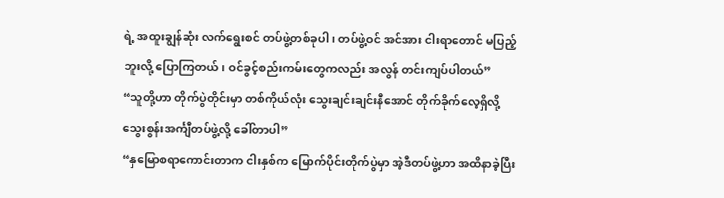ရဲ့ အထူးချွန်ဆုံး လက်ရွေးစင် တပ်ဖွဲ့တစ်ခုပါ၊ တပ်ဖွဲ့ဝင် အင်အား ငါးရာတောင် မပြည့်ဘူးလို့ ပြောကြတယ်၊ ဝင်ခွင့်စည်းကမ်းတွေကလည်း အလွန် တင်းကျပ်ပါတယ်”
“သူတို့ဟာ တိုက်ပွဲတိုင်းမှာ တစ်ကိုယ်လုံး သွေးချင်းချင်းနီအောင် တိုက်ခိုက်လေ့ရှိလို့ သွေးစွန်းအင်္ကျီတပ်ဖွဲ့လို့ ခေါ်တာပါ”
“နှမြောစရာကောင်းတာက ငါးနှစ်က မြောက်ပိုင်းတိုက်ပွဲမှာ အဲ့ဒီတပ်ဖွဲ့ဟာ အထိနာခဲ့ပြီး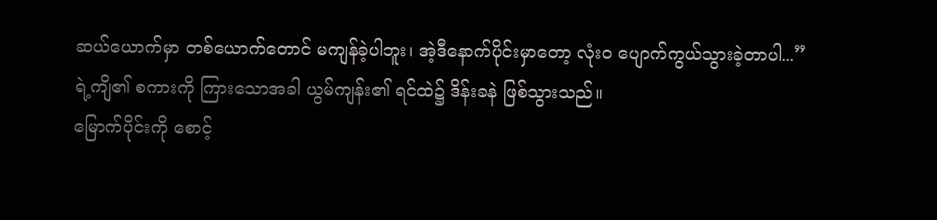ဆယ်ယောက်မှာ တစ်ယောက်တောင် မကျန်ခဲ့ပါဘူး၊ အဲ့ဒီနောက်ပိုင်းမှာတော့ လုံးဝ ပျောက်ကွယ်သွားခဲ့တာပါ...”
ရဲ့ကျိ၏ စကားကို ကြားသောအခါ ယွမ်ကျန်း၏ ရင်ထဲ၌ ဒိန်းခနဲ ဖြစ်သွားသည်။
မြောက်ပိုင်းကို စောင့်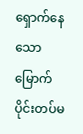ရှောက်နေသော မြောက်ပိုင်းတပ်မ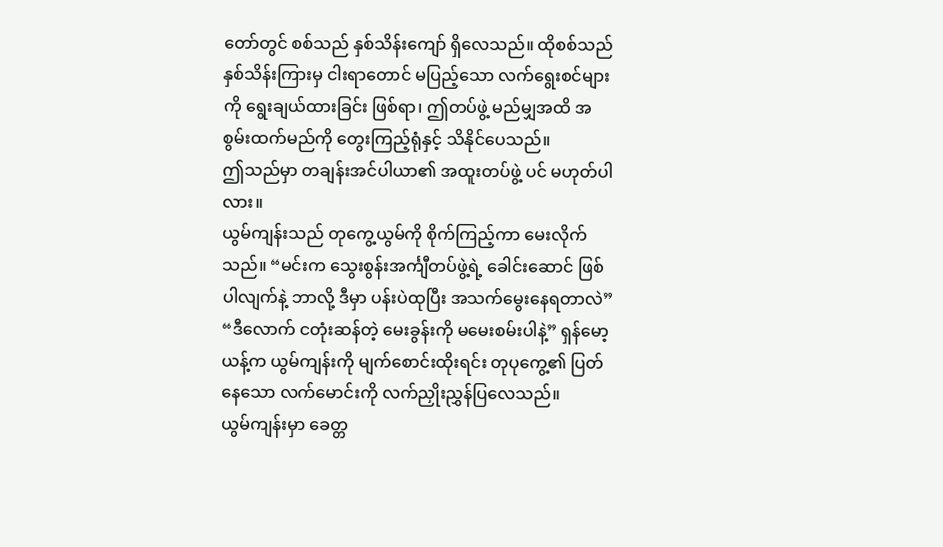တော်တွင် စစ်သည် နှစ်သိန်းကျော် ရှိလေသည်။ ထိုစစ်သည် နှစ်သိန်းကြားမှ ငါးရာတောင် မပြည့်သော လက်ရွေးစင်များကို ရွေးချယ်ထားခြင်း ဖြစ်ရာ၊ ဤတပ်ဖွဲ့ မည်မျှအထိ အစွမ်းထက်မည်ကို တွေးကြည့်ရုံနှင့် သိနိုင်ပေသည်။
ဤသည်မှာ တချန်းအင်ပါယာ၏ အထူးတပ်ဖွဲ့ ပင် မဟုတ်ပါလား။
ယွမ်ကျန်းသည် တုကွေ့ယွမ်ကို စိုက်ကြည့်ကာ မေးလိုက်သည်။ “မင်းက သွေးစွန်းအင်္ကျီတပ်ဖွဲ့ရဲ့ ခေါင်းဆောင် ဖြစ်ပါလျက်နဲ့ ဘာလို့ ဒီမှာ ပန်းပဲထုပြီး အသက်မွေးနေရတာလဲ”
“ဒီလောက် ငတုံးဆန်တဲ့ မေးခွန်းကို မမေးစမ်းပါနဲ့” ရှန်မော့ယန့်က ယွမ်ကျန်းကို မျက်စောင်းထိုးရင်း တုပုကွေ့၏ ပြတ်နေသော လက်မောင်းကို လက်ညှိုးညွှန်ပြလေသည်။
ယွမ်ကျန်းမှာ ခေတ္တ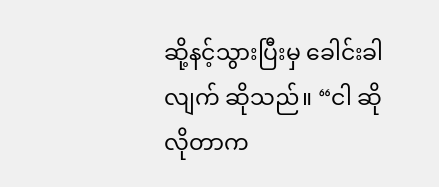ဆို့နင့်သွားပြီးမှ ခေါင်းခါလျက် ဆိုသည်။ “ငါ ဆိုလိုတာက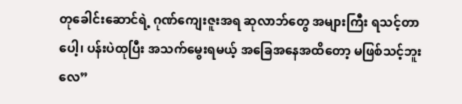တုခေါင်းဆောင်ရဲ့ ဂုဏ်ကျေးဇူးအရ ဆုလာဘ်တွေ အများကြီး ရသင့်တာပေါ့၊ ပန်းပဲထုပြီး အသက်မွေးရမယ့် အခြေအနေအထိတော့ မဖြစ်သင့်ဘူးလေ”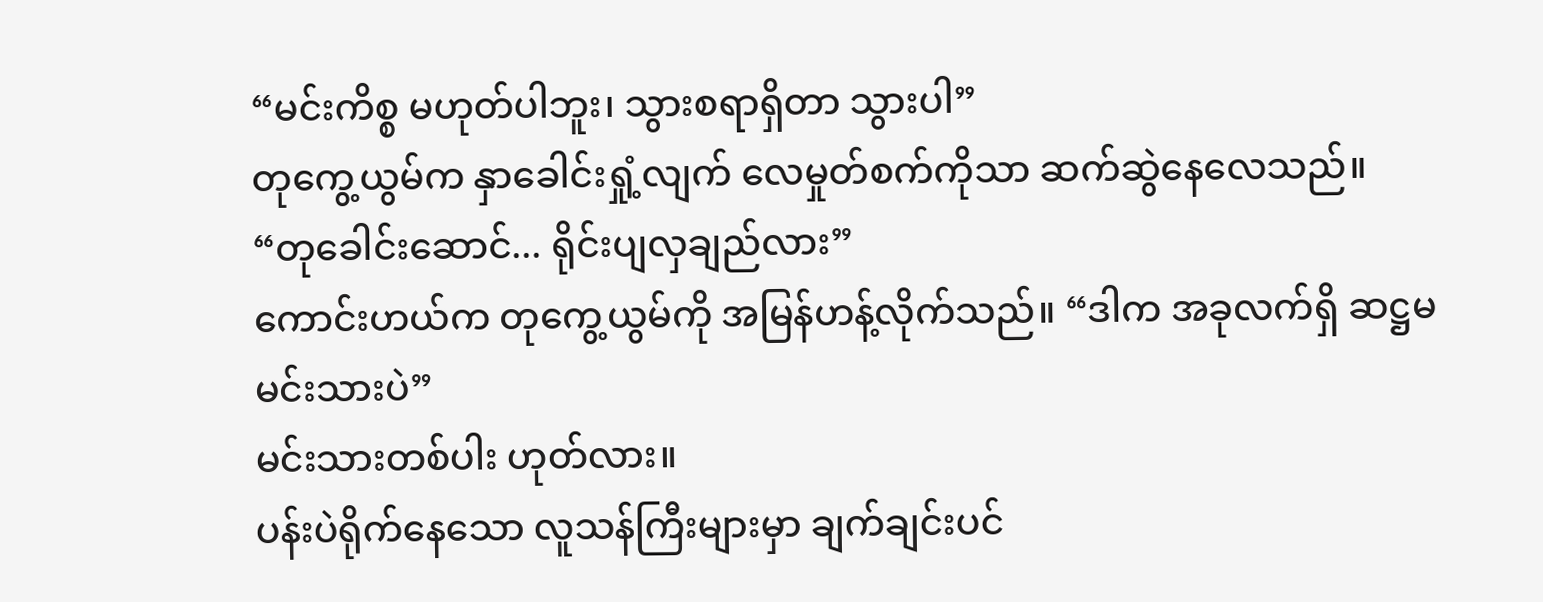“မင်းကိစ္စ မဟုတ်ပါဘူး၊ သွားစရာရှိတာ သွားပါ”
တုကွေ့ယွမ်က နှာခေါင်းရှုံ့လျက် လေမှုတ်စက်ကိုသာ ဆက်ဆွဲနေလေသည်။
“တုခေါင်းဆောင်... ရိုင်းပျလှချည်လား”
ကောင်းဟယ်က တုကွေ့ယွမ်ကို အမြန်ဟန့်လိုက်သည်။ “ဒါက အခုလက်ရှိ ဆဋ္ဌမမင်းသားပဲ”
မင်းသားတစ်ပါး ဟုတ်လား။
ပန်းပဲရိုက်နေသော လူသန်ကြီးများမှာ ချက်ချင်းပင်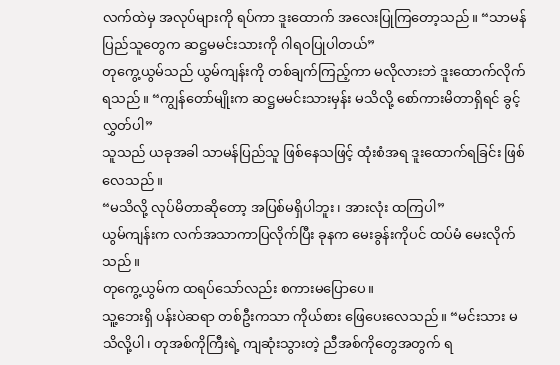လက်ထဲမှ အလုပ်များကို ရပ်ကာ ဒူးထောက် အလေးပြုကြတော့သည်။ “သာမန်ပြည်သူတွေက ဆဋ္ဌမမင်းသားကို ဂါရဝပြုပါတယ်”
တုကွေ့ယွမ်သည် ယွမ်ကျန်းကို တစ်ချက်ကြည့်ကာ မလိုလားဘဲ ဒူးထောက်လိုက်ရသည်။ “ကျွန်တော်မျိုးက ဆဋ္ဌမမင်းသားမှန်း မသိလို့ စော်ကားမိတာရှိရင် ခွင့်လွှတ်ပါ”
သူသည် ယခုအခါ သာမန်ပြည်သူ ဖြစ်နေသဖြင့် ထုံးစံအရ ဒူးထောက်ရခြင်း ဖြစ်လေသည်။
“မသိလို့ လုပ်မိတာဆိုတော့ အပြစ်မရှိပါဘူး၊ အားလုံး ထကြပါ”
ယွမ်ကျန်းက လက်အသာကာပြလိုက်ပြီး ခုနက မေးခွန်းကိုပင် ထပ်မံ မေးလိုက်သည်။
တုကွေ့ယွမ်က ထရပ်သော်လည်း စကားမပြောပေ။
သူ့ဘေးရှိ ပန်းပဲဆရာ တစ်ဦးကသာ ကိုယ်စား ဖြေပေးလေသည်။ “မင်းသား မသိလို့ပါ၊ တုအစ်ကိုကြီးရဲ့ ကျဆုံးသွားတဲ့ ညီအစ်ကိုတွေအတွက် ရ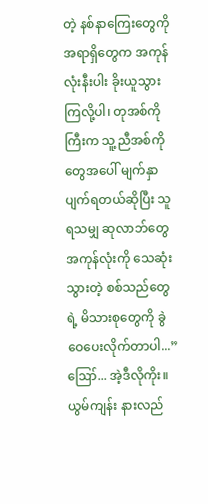တဲ့ နစ်နာကြေးတွေကို အရာရှိတွေက အကုန်လုံးနီးပါး ခိုးယူသွားကြလို့ပါ၊ တုအစ်ကိုကြီးက သူ့ညီအစ်ကိုတွေအပေါ် မျက်နှာပျက်ရတယ်ဆိုပြီး သူရသမျှ ဆုလာဘ်တွေ အကုန်လုံးကို သေဆုံးသွားတဲ့ စစ်သည်တွေရဲ့ မိသားစုတွေကို ခွဲဝေပေးလိုက်တာပါ...”
ဪ... အဲ့ဒီလိုကိုး။
ယွမ်ကျန်း နားလည်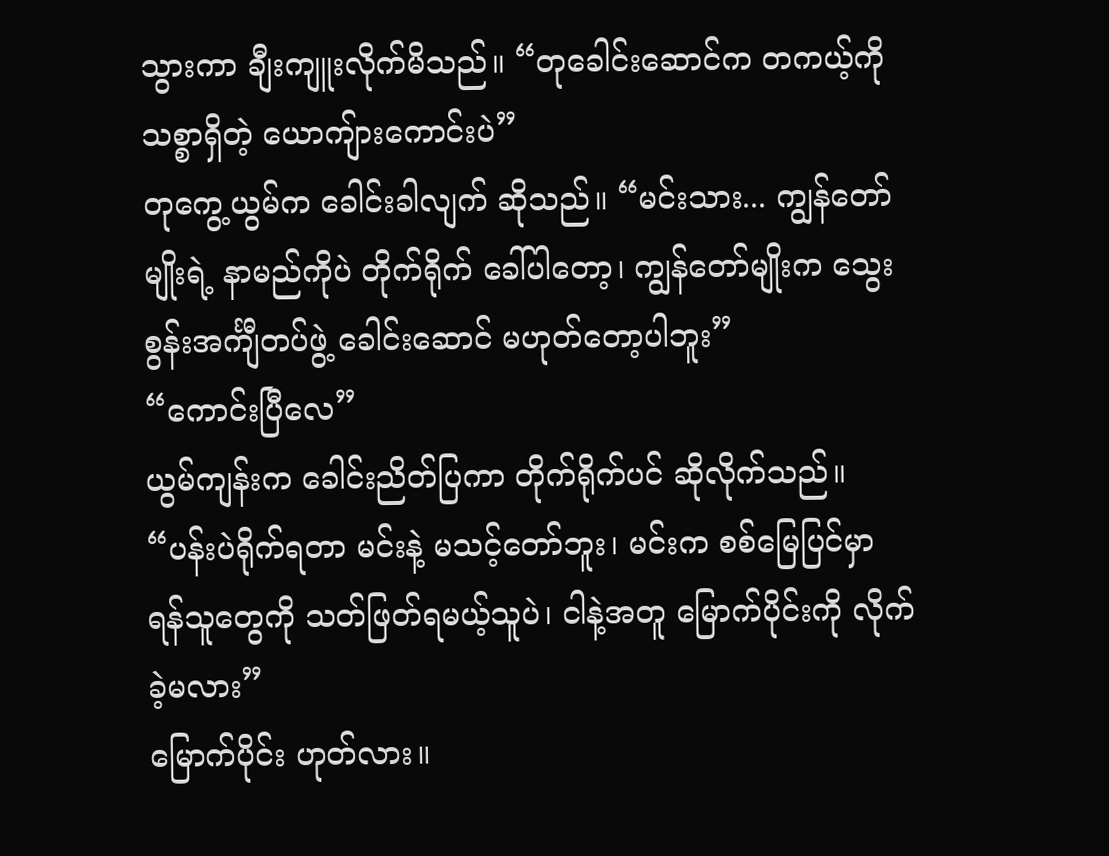သွားကာ ချီးကျူးလိုက်မိသည်။ “တုခေါင်းဆောင်က တကယ့်ကို သစ္စာရှိတဲ့ ယောကျ်ားကောင်းပဲ”
တုကွေ့ယွမ်က ခေါင်းခါလျက် ဆိုသည်။ “မင်းသား... ကျွန်တော်မျိုးရဲ့ နာမည်ကိုပဲ တိုက်ရိုက် ခေါ်ပါတော့၊ ကျွန်တော်မျိုးက သွေးစွန်းအင်္ကျီတပ်ဖွဲ့ ခေါင်းဆောင် မဟုတ်တော့ပါဘူး”
“ကောင်းပြီလေ”
ယွမ်ကျန်းက ခေါင်းညိတ်ပြကာ တိုက်ရိုက်ပင် ဆိုလိုက်သည်။ “ပန်းပဲရိုက်ရတာ မင်းနဲ့ မသင့်တော်ဘူး၊ မင်းက စစ်မြေပြင်မှာ ရန်သူတွေကို သတ်ဖြတ်ရမယ့်သူပဲ၊ ငါနဲ့အတူ မြောက်ပိုင်းကို လိုက်ခဲ့မလား”
မြောက်ပိုင်း ဟုတ်လား။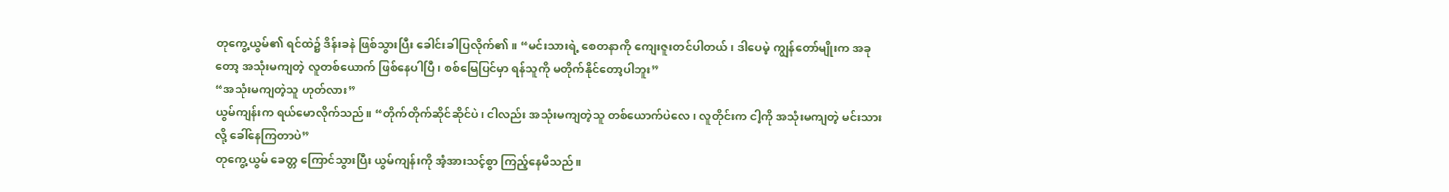တုကွေ့ယွမ်၏ ရင်ထဲ၌ ဒိန်းခနဲ ဖြစ်သွားပြီး ခေါင်းခါပြလိုက်၏။ “မင်းသားရဲ့ စေတနာကို ကျေးဇူးတင်ပါတယ်၊ ဒါပေမဲ့ ကျွန်တော်မျိုးက အခုတော့ အသုံးမကျတဲ့ လူတစ်ယောက် ဖြစ်နေပါပြီ၊ စစ်မြေပြင်မှာ ရန်သူကို မတိုက်နိုင်တော့ပါဘူး”
“အသုံးမကျတဲ့သူ ဟုတ်လား”
ယွမ်ကျန်းက ရယ်မောလိုက်သည်။ “တိုက်တိုက်ဆိုင်ဆိုင်ပဲ၊ ငါလည်း အသုံးမကျတဲ့သူ တစ်ယောက်ပဲလေ၊ လူတိုင်းက ငါ့ကို အသုံးမကျတဲ့ မင်းသားလို့ ခေါ်နေကြတာပဲ”
တုကွေ့ယွမ် ခေတ္တ ကြောင်သွားပြီး ယွမ်ကျန်းကို အံ့အားသင့်စွာ ကြည့်နေမိသည်။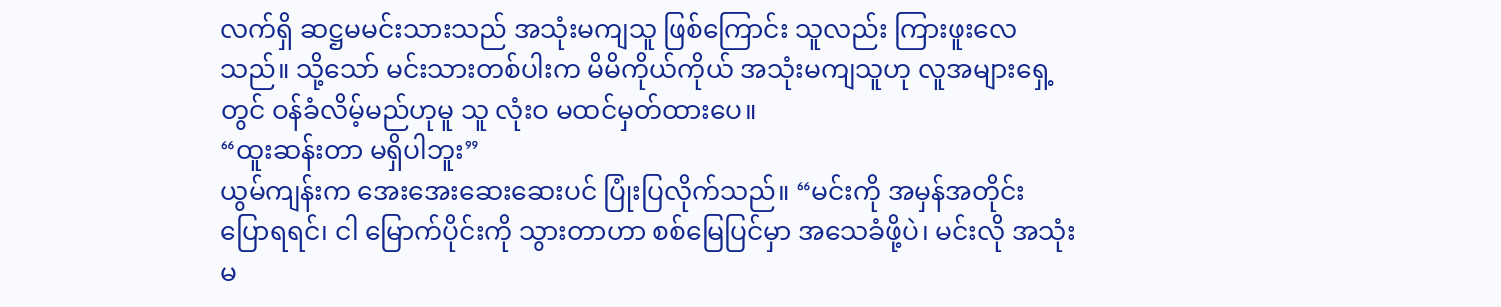လက်ရှိ ဆဋ္ဌမမင်းသားသည် အသုံးမကျသူ ဖြစ်ကြောင်း သူလည်း ကြားဖူးလေသည်။ သို့သော် မင်းသားတစ်ပါးက မိမိကိုယ်ကိုယ် အသုံးမကျသူဟု လူအများရှေ့တွင် ဝန်ခံလိမ့်မည်ဟုမူ သူ လုံးဝ မထင်မှတ်ထားပေ။
“ထူးဆန်းတာ မရှိပါဘူး”
ယွမ်ကျန်းက အေးအေးဆေးဆေးပင် ပြုံးပြလိုက်သည်။ “မင်းကို အမှန်အတိုင်း ပြောရရင်၊ ငါ မြောက်ပိုင်းကို သွားတာဟာ စစ်မြေပြင်မှာ အသေခံဖို့ပဲ၊ မင်းလို အသုံးမ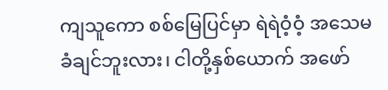ကျသူကော စစ်မြေပြင်မှာ ရဲရဲဝံ့ဝံ့ အသေမခံချင်ဘူးလား၊ ငါတို့နှစ်ယောက် အဖော်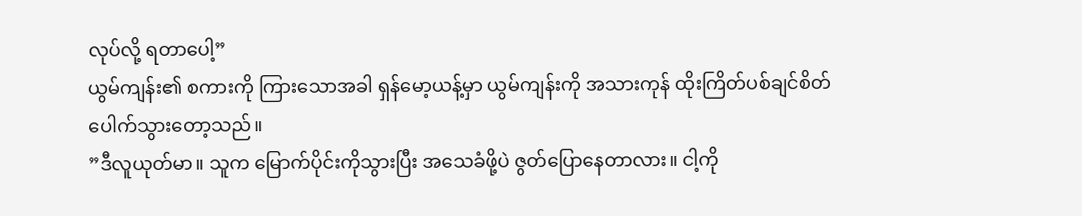လုပ်လို့ ရတာပေါ့”
ယွမ်ကျန်း၏ စကားကို ကြားသောအခါ ရှန်မော့ယန့်မှာ ယွမ်ကျန်းကို အသားကုန် ထိုးကြိတ်ပစ်ချင်စိတ် ပေါက်သွားတော့သည်။
”ဒီလူယုတ်မာ။ သူက မြောက်ပိုင်းကိုသွားပြီး အသေခံဖို့ပဲ ဇွတ်ပြောနေတာလား။ ငါ့ကို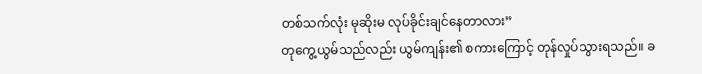တစ်သက်လုံး မုဆိုးမ လုပ်ခိုင်းချင်နေတာလား”
တုကွေ့ယွမ်သည်လည်း ယွမ်ကျန်း၏ စကားကြောင့် တုန်လှုပ်သွားရသည်။ ခ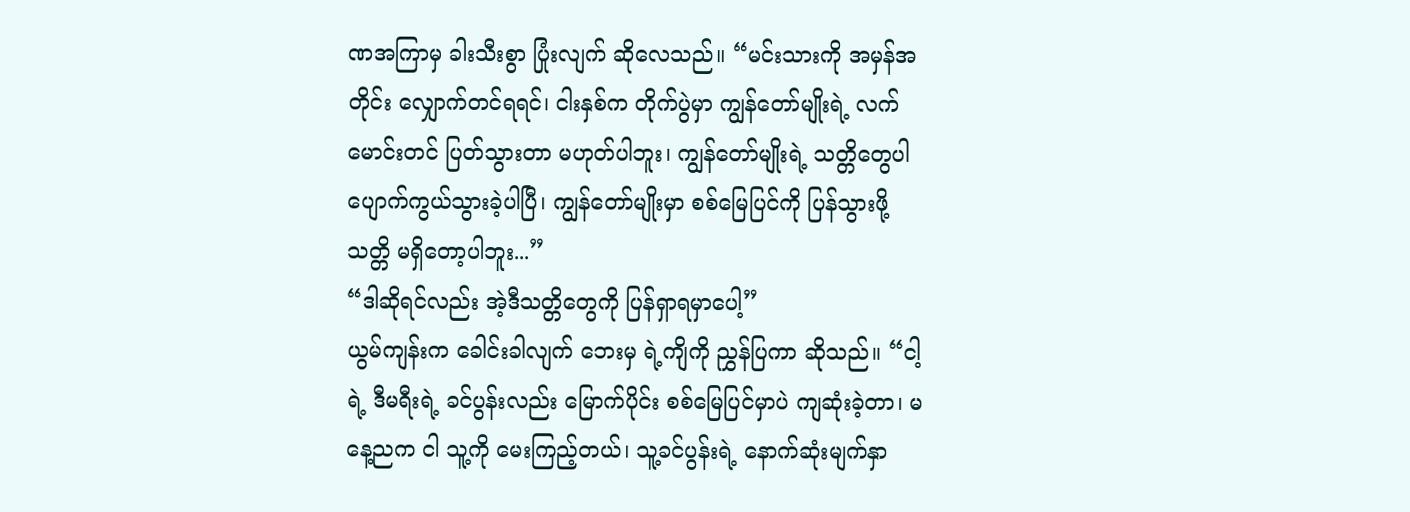ဏအကြာမှ ခါးသီးစွာ ပြုံးလျက် ဆိုလေသည်။ “မင်းသားကို အမှန်အတိုင်း လျှောက်တင်ရရင်၊ ငါးနှစ်က တိုက်ပွဲမှာ ကျွန်တော်မျိုးရဲ့ လက်မောင်းတင် ပြတ်သွားတာ မဟုတ်ပါဘူး၊ ကျွန်တော်မျိုးရဲ့ သတ္တိတွေပါ ပျောက်ကွယ်သွားခဲ့ပါပြီ၊ ကျွန်တော်မျိုးမှာ စစ်မြေပြင်ကို ပြန်သွားဖို့ သတ္တိ မရှိတော့ပါဘူး...”
“ဒါဆိုရင်လည်း အဲ့ဒီသတ္တိတွေကို ပြန်ရှာရမှာပေါ့”
ယွမ်ကျန်းက ခေါင်းခါလျက် ဘေးမှ ရဲ့ကျိကို ညွှန်ပြကာ ဆိုသည်။ “ငါ့ရဲ့ ဒီမရီးရဲ့ ခင်ပွန်းလည်း မြောက်ပိုင်း စစ်မြေပြင်မှာပဲ ကျဆုံးခဲ့တာ၊ မနေ့ညက ငါ သူ့ကို မေးကြည့်တယ်၊ သူ့ခင်ပွန်းရဲ့ နောက်ဆုံးမျက်နှာ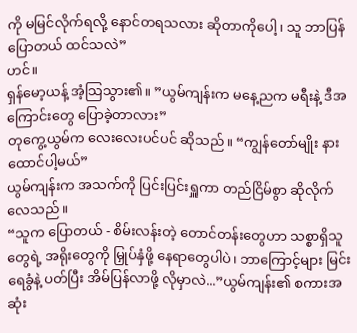ကို မမြင်လိုက်ရလို့ နောင်တရသလား ဆိုတာကိုပေါ့၊ သူ ဘာပြန်ပြောတယ် ထင်သလဲ”
ဟင်။
ရှန်မော့ယန့် အံ့သြသွား၏။ ”ယွမ်ကျန်းက မနေ့ညက မရီးနဲ့ ဒီအကြောင်းတွေ ပြောခဲ့တာလား”
တုကွေ့ယွမ်က လေးလေးပင်ပင် ဆိုသည်။ “ကျွန်တော်မျိုး နားထောင်ပါ့မယ်”
ယွမ်ကျန်းက အသက်ကို ပြင်းပြင်းရှူကာ တည်ငြိမ်စွာ ဆိုလိုက်လေသည်။
“သူက ပြောတယ် - စိမ်းလန်းတဲ့ တောင်တန်းတွေဟာ သစ္စာရှိသူတွေရဲ့ အရိုးတွေကို မြှုပ်နှံဖို့ နေရာတွေပါပဲ၊ ဘာကြောင့်များ မြင်းရေခွံနဲ့ ပတ်ပြီး အိမ်ပြန်လာဖို့ လိုမှာလဲ...”ယွမ်ကျန်း၏ စကားအဆုံး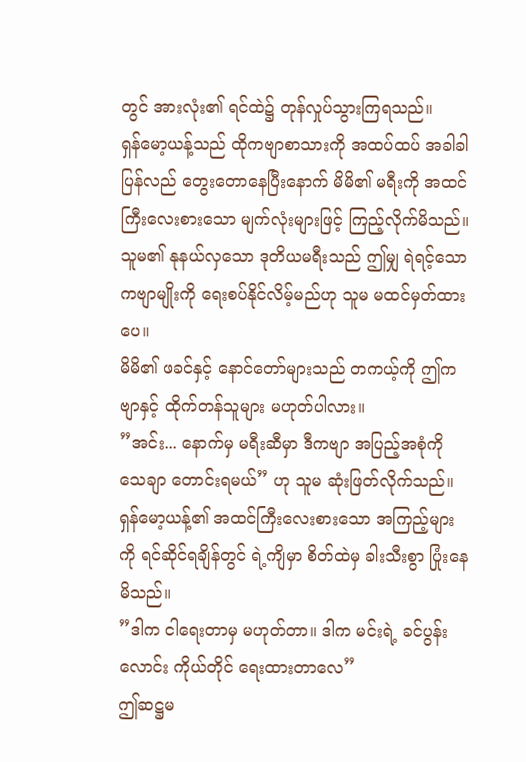တွင် အားလုံး၏ ရင်ထဲ၌ တုန်လှုပ်သွားကြရသည်။
ရှန်မော့ယန့်သည် ထိုကဗျာစာသားကို အထပ်ထပ် အခါခါ ပြန်လည် တွေးတောနေပြီးနောက် မိမိ၏ မရီးကို အထင်ကြီးလေးစားသော မျက်လုံးများဖြင့် ကြည့်လိုက်မိသည်။
သူမ၏ နုနယ်လှသော ဒုတိယမရီးသည် ဤမျှ ရဲရင့်သော ကဗျာမျိုးကို ရေးစပ်နိုင်လိမ့်မည်ဟု သူမ မထင်မှတ်ထားပေ။
မိမိ၏ ဖခင်နှင့် နောင်တော်များသည် တကယ့်ကို ဤကဗျာနှင့် ထိုက်တန်သူများ မဟုတ်ပါလား။
”အင်း... နောက်မှ မရီးဆီမှာ ဒီကဗျာ အပြည့်အစုံကို သေချာ တောင်းရမယ်” ဟု သူမ ဆုံးဖြတ်လိုက်သည်။
ရှန်မော့ယန့်၏ အထင်ကြီးလေးစားသော အကြည့်များကို ရင်ဆိုင်ရချိန်တွင် ရဲ့ကျိမှာ စိတ်ထဲမှ ခါးသီးစွာ ပြုံးနေမိသည်။
”ဒါက ငါရေးတာမှ မဟုတ်တာ။ ဒါက မင်းရဲ့ ခင်ပွန်းလောင်း ကိုယ်တိုင် ရေးထားတာလေ”
ဤဆဋ္ဌမ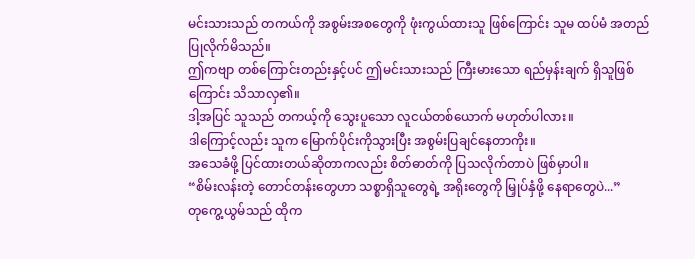မင်းသားသည် တကယ်ကို အစွမ်းအစတွေကို ဖုံးကွယ်ထားသူ ဖြစ်ကြောင်း သူမ ထပ်မံ အတည်ပြုလိုက်မိသည်။
ဤကဗျာ တစ်ကြောင်းတည်းနှင့်ပင် ဤမင်းသားသည် ကြီးမားသော ရည်မှန်းချက် ရှိသူဖြစ်ကြောင်း သိသာလှ၏။
ဒါ့အပြင် သူသည် တကယ့်ကို သွေးပူသော လူငယ်တစ်ယောက် မဟုတ်ပါလား။
ဒါကြောင့်လည်း သူက မြောက်ပိုင်းကိုသွားပြီး အစွမ်းပြချင်နေတာကိုး။
အသေခံဖို့ ပြင်ထားတယ်ဆိုတာကလည်း စိတ်ဓာတ်ကို ပြသလိုက်တာပဲ ဖြစ်မှာပါ။
“စိမ်းလန်းတဲ့ တောင်တန်းတွေဟာ သစ္စာရှိသူတွေရဲ့ အရိုးတွေကို မြှုပ်နှံဖို့ နေရာတွေပဲ...”
တုကွေ့ယွမ်သည် ထိုက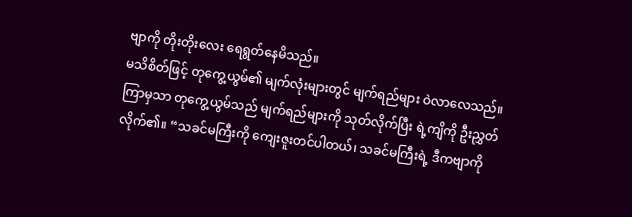ဗျာကို တိုးတိုးလေး ရေရွတ်နေမိသည်။
မသိစိတ်ဖြင့် တုကွေ့ယွမ်၏ မျက်လုံးများတွင် မျက်ရည်များ ဝဲလာလေသည်။
ကြာမှသာ တုကွေ့ယွမ်သည် မျက်ရည်များကို သုတ်လိုက်ပြီး ရဲ့ကျိကို ဦးညွှတ်လိုက်၏။ “သခင်မကြီးကို ကျေးဇူးတင်ပါတယ်၊ သခင်မကြီးရဲ့ ဒီကဗျာကို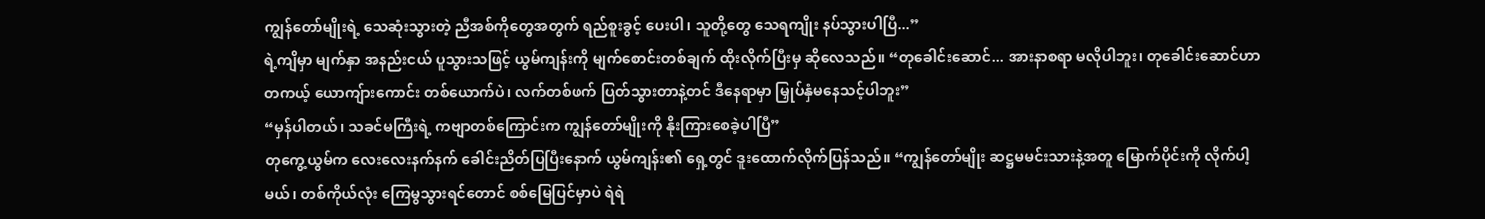ကျွန်တော်မျိုးရဲ့ သေဆုံးသွားတဲ့ ညီအစ်ကိုတွေအတွက် ရည်စူးခွင့် ပေးပါ၊ သူတို့တွေ သေရကျိုး နပ်သွားပါပြီ...”
ရဲ့ကျိမှာ မျက်နှာ အနည်းငယ် ပူသွားသဖြင့် ယွမ်ကျန်းကို မျက်စောင်းတစ်ချက် ထိုးလိုက်ပြီးမှ ဆိုလေသည်။ “တုခေါင်းဆောင်... အားနာစရာ မလိုပါဘူး၊ တုခေါင်းဆောင်ဟာ တကယ့် ယောကျ်ားကောင်း တစ်ယောက်ပဲ၊ လက်တစ်ဖက် ပြတ်သွားတာနဲ့တင် ဒီနေရာမှာ မြှုပ်နှံမနေသင့်ပါဘူး”
“မှန်ပါတယ်၊ သခင်မကြီးရဲ့ ကဗျာတစ်ကြောင်းက ကျွန်တော်မျိုးကို နိုးကြားစေခဲ့ပါပြီ”
တုကွေ့ယွမ်က လေးလေးနက်နက် ခေါင်းညိတ်ပြပြီးနောက် ယွမ်ကျန်း၏ ရှေ့တွင် ဒူးထောက်လိုက်ပြန်သည်။ “ကျွန်တော်မျိုး ဆဋ္ဌမမင်းသားနဲ့အတူ မြောက်ပိုင်းကို လိုက်ပါ့မယ်၊ တစ်ကိုယ်လုံး ကြေမွသွားရင်တောင် စစ်မြေပြင်မှာပဲ ရဲရဲ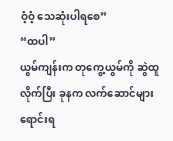ဝံ့ဝံ့ သေဆုံးပါရစေ”
“ထပါ”
ယွမ်ကျန်းက တုကွေ့ယွမ်ကို ဆွဲထူလိုက်ပြီး ခုနက လက်ဆောင်များ ရောင်းရ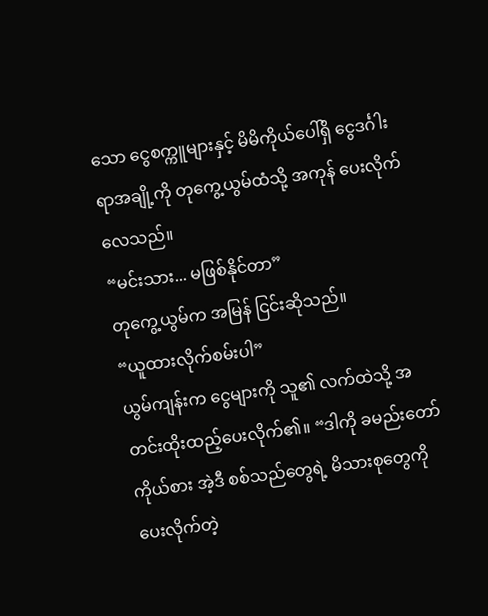သော ငွေစက္ကူများနှင့် မိမိကိုယ်ပေါ်ရှိ ငွေဒင်္ဂါး ရာအချို့ကို တုကွေ့ယွမ်ထံသို့ အကုန် ပေးလိုက်လေသည်။
“မင်းသား... မဖြစ်နိုင်တာ”
တုကွေ့ယွမ်က အမြန် ငြင်းဆိုသည်။
“ယူထားလိုက်စမ်းပါ”
ယွမ်ကျန်းက ငွေများကို သူ၏ လက်ထဲသို့ အတင်းထိုးထည့်ပေးလိုက်၏။ “ဒါကို ခမည်းတော်ကိုယ်စား အဲ့ဒီ စစ်သည်တွေရဲ့ မိသားစုတွေကို ပေးလိုက်တဲ့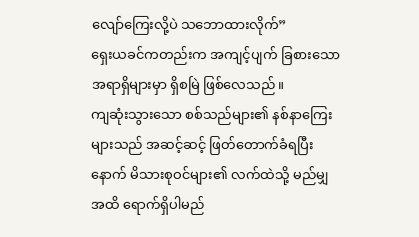လျော်ကြေးလို့ပဲ သဘောထားလိုက်”
ရှေးယခင်ကတည်းက အကျင့်ပျက် ခြစားသော အရာရှိများမှာ ရှိစမြဲ ဖြစ်လေသည်။
ကျဆုံးသွားသော စစ်သည်များ၏ နစ်နာကြေးများသည် အဆင့်ဆင့် ဖြတ်တောက်ခံရပြီးနောက် မိသားစုဝင်များ၏ လက်ထဲသို့ မည်မျှအထိ ရောက်ရှိပါမည်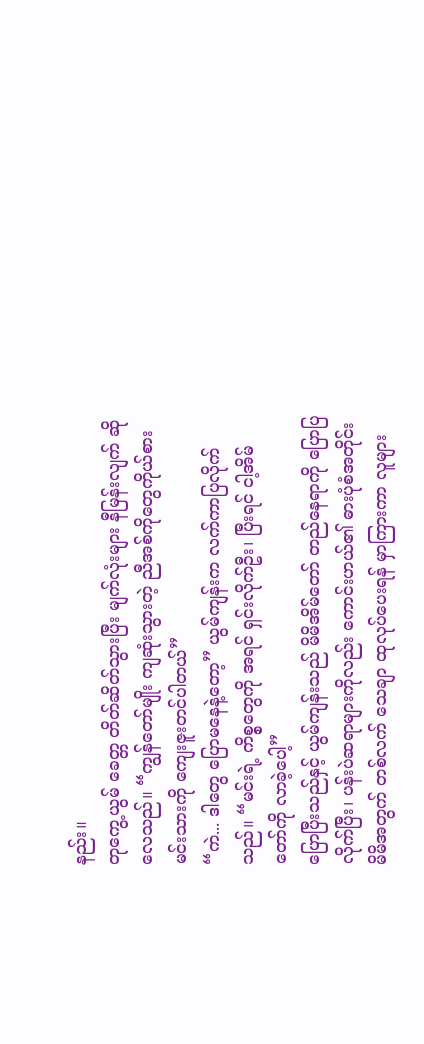နည်း။
တုကွေ့ယွမ် ခေတ္တ တိတ်ဆိတ်သွားပြီး မျက်လုံးများ နီမြန်းလျက် ဆိုလေသည်။ “ကျွန်တော်မျိုး ကျဆုံးသွားတဲ့ ညီအစ်ကိုတွေကိုယ်စား မင်းသားကို ကျေးဇူးတင်ပါတယ်”
“ကဲ... ဒါတွေ ပြောမနေနဲ့တော့” ယွမ်ကျန်းက လက်ကာပြလိုက်သည်။ “မင်းရဲ့ ကိစ္စတွေကို အရင် ရှင်းလိုက်ဦး၊ ပြီးရင် ငါ့အိမ်တော်ကို လာခဲ့ပေါ့”
ပြောပြီးသည်နှင့် ယွမ်ကျန်းသည် မိမိအိမ်တော် တည်နေရာကို ပြောပြလိုက်ပြီး၊ ပန်းပဲဆရာများကိုလည်း ကောင်းဟယ်၏ ဓားပုံစံအတိုင်း မိမိအတွက် တစ်လက် သေချာ ထုလုပ်ပေးရန် မှာကြားကာ လူများ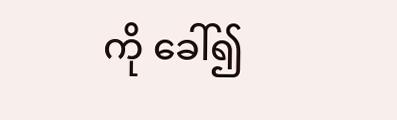ကို ခေါ်၍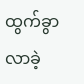ထွက်ခွာလာခဲ့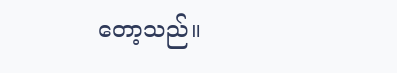တော့သည်။